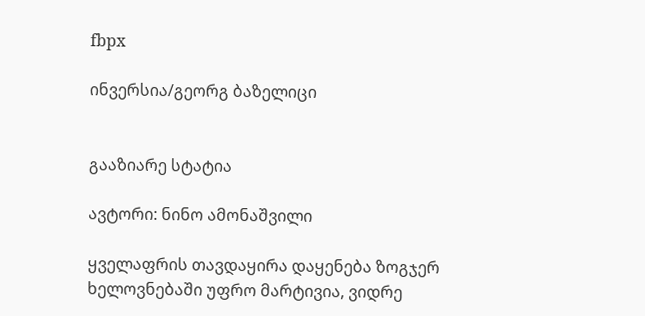fbpx

ინვერსია/გეორგ ბაზელიცი


გააზიარე სტატია

ავტორი: ნინო ამონაშვილი

ყველაფრის თავდაყირა დაყენება ზოგჯერ ხელოვნებაში უფრო მარტივია, ვიდრე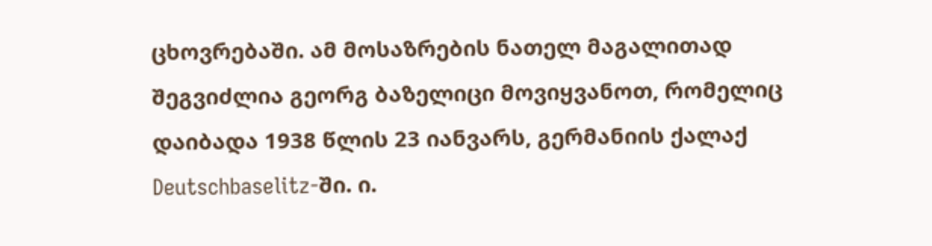ცხოვრებაში. ამ მოსაზრების ნათელ მაგალითად შეგვიძლია გეორგ ბაზელიცი მოვიყვანოთ, რომელიც დაიბადა 1938 წლის 23 იანვარს, გერმანიის ქალაქ Deutschbaselitz-ში. ი.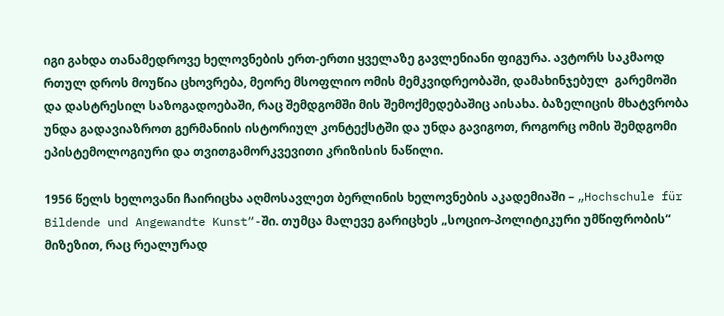იგი გახდა თანამედროვე ხელოვნების ერთ-ერთი ყველაზე გავლენიანი ფიგურა. ავტორს საკმაოდ რთულ დროს მოუწია ცხოვრება, მეორე მსოფლიო ომის მემკვიდრეობაში, დამახინჯებულ  გარემოში და დასტრესილ საზოგადოებაში, რაც შემდგომში მის შემოქმედებაშიც აისახა. ბაზელიცის მხატვრობა უნდა გადავიაზროთ გერმანიის ისტორიულ კონტექსტში და უნდა გავიგოთ, როგორც ომის შემდგომი ეპისტემოლოგიური და თვითგამორკვევითი კრიზისის ნაწილი.

1956 წელს ხელოვანი ჩაირიცხა აღმოსავლეთ ბერლინის ხელოვნების აკადემიაში – „Hochschule für Bildende und Angewandte Kunst“-ში. თუმცა მალევე გარიცხეს „სოციო-პოლიტიკური უმწიფრობის“ მიზეზით, რაც რეალურად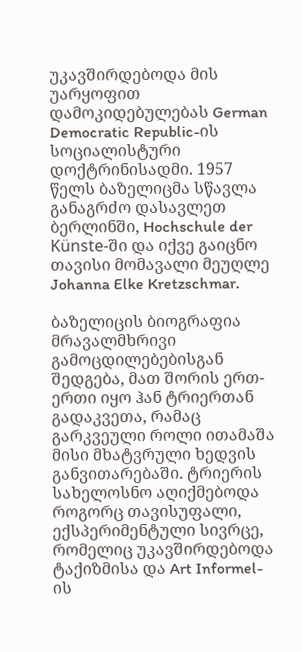უკავშირდებოდა მის უარყოფით დამოკიდებულებას German Democratic Republic-ის სოციალისტური დოქტრინისადმი. 1957 წელს ბაზელიცმა სწავლა განაგრძო დასავლეთ ბერლინში, Hochschule der Künste-ში და იქვე გაიცნო თავისი მომავალი მეუღლე Johanna Elke Kretzschmar.

ბაზელიცის ბიოგრაფია მრავალმხრივი გამოცდილებებისგან შედგება, მათ შორის ერთ-ერთი იყო ჰან ტრიერთან გადაკვეთა, რამაც გარკვეული როლი ითამაშა მისი მხატვრული ხედვის განვითარებაში. ტრიერის სახელოსნო აღიქმებოდა როგორც თავისუფალი, ექსპერიმენტული სივრცე, რომელიც უკავშირდებოდა ტაქიზმისა და Art Informel-ის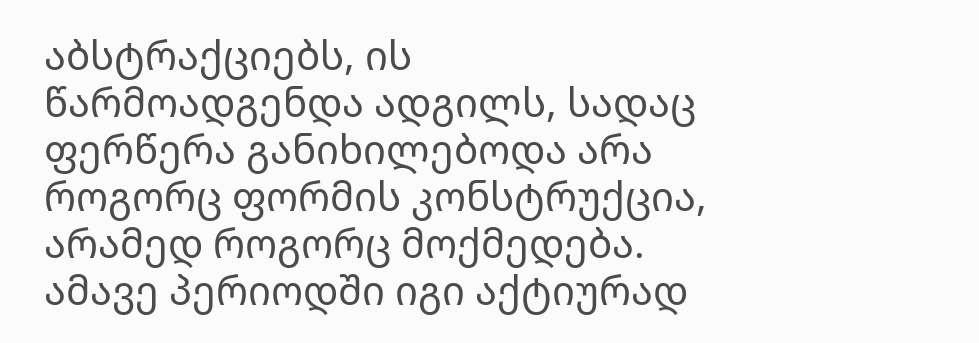აბსტრაქციებს, ის წარმოადგენდა ადგილს, სადაც ფერწერა განიხილებოდა არა როგორც ფორმის კონსტრუქცია, არამედ როგორც მოქმედება. ამავე პერიოდში იგი აქტიურად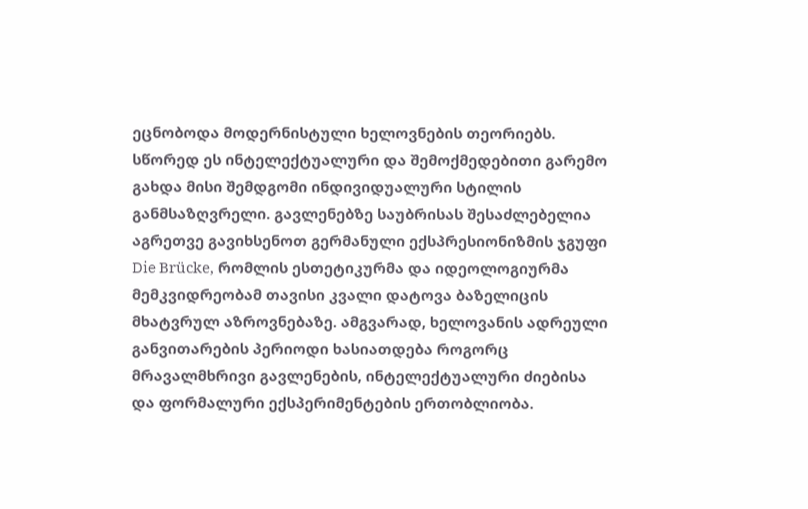ეცნობოდა მოდერნისტული ხელოვნების თეორიებს. სწორედ ეს ინტელექტუალური და შემოქმედებითი გარემო გახდა მისი შემდგომი ინდივიდუალური სტილის განმსაზღვრელი. გავლენებზე საუბრისას შესაძლებელია აგრეთვე გავიხსენოთ გერმანული ექსპრესიონიზმის ჯგუფი Die Brücke, რომლის ესთეტიკურმა და იდეოლოგიურმა მემკვიდრეობამ თავისი კვალი დატოვა ბაზელიცის მხატვრულ აზროვნებაზე. ამგვარად, ხელოვანის ადრეული განვითარების პერიოდი ხასიათდება როგორც მრავალმხრივი გავლენების, ინტელექტუალური ძიებისა და ფორმალური ექსპერიმენტების ერთობლიობა.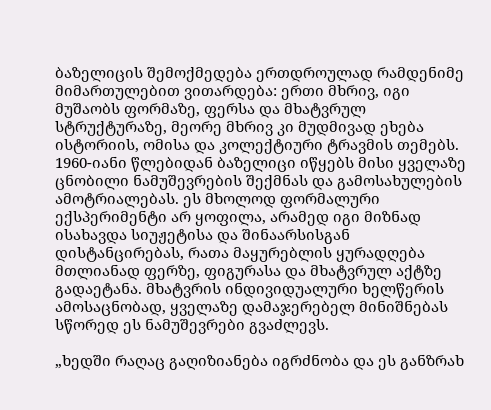ბაზელიცის შემოქმედება ერთდროულად რამდენიმე მიმართულებით ვითარდება: ერთი მხრივ, იგი მუშაობს ფორმაზე, ფერსა და მხატვრულ სტრუქტურაზე, მეორე მხრივ კი მუდმივად ეხება ისტორიის, ომისა და კოლექტიური ტრავმის თემებს. 1960-იანი წლებიდან ბაზელიცი იწყებს მისი ყველაზე  ცნობილი ნამუშევრების შექმნას და გამოსახულების ამოტრიალებას. ეს მხოლოდ ფორმალური ექსპერიმენტი არ ყოფილა, არამედ იგი მიზნად ისახავდა სიუჟეტისა და შინაარსისგან დისტანცირებას, რათა მაყურებლის ყურადღება მთლიანად ფერზე, ფიგურასა და მხატვრულ აქტზე გადაეტანა. მხატვრის ინდივიდუალური ხელწერის ამოსაცნობად, ყველაზე დამაჯერებელ მინიშნებას სწორედ ეს ნამუშევრები გვაძლევს.

„ხედში რაღაც გაღიზიანება იგრძნობა და ეს განზრახ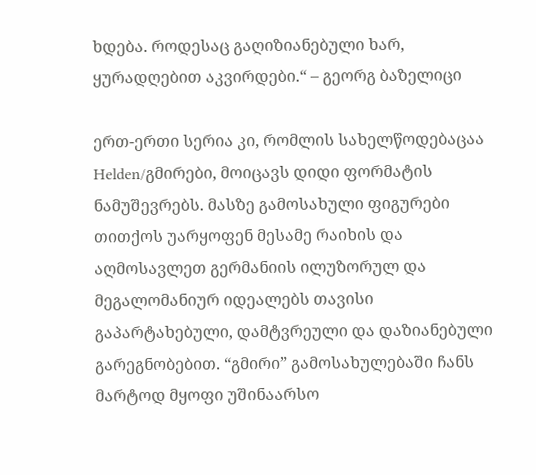ხდება. როდესაც გაღიზიანებული ხარ, ყურადღებით აკვირდები.“ – გეორგ ბაზელიცი

ერთ-ერთი სერია კი, რომლის სახელწოდებაცაა Helden/გმირები, მოიცავს დიდი ფორმატის ნამუშევრებს. მასზე გამოსახული ფიგურები თითქოს უარყოფენ მესამე რაიხის და აღმოსავლეთ გერმანიის ილუზორულ და მეგალომანიურ იდეალებს თავისი გაპარტახებული, დამტვრეული და დაზიანებული გარეგნობებით. “გმირი” გამოსახულებაში ჩანს მარტოდ მყოფი უშინაარსო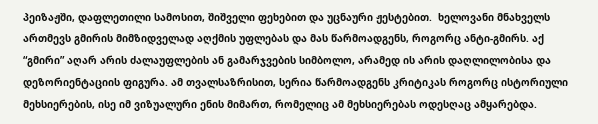პეიზაჟში, დაფლეთილი სამოსით, შიშველი ფეხებით და უცნაური ჟესტებით.  ხელოვანი მნახველს ართმევს გმირის მიმზიდველად აღქმის უფლებას და მას წარმოადგენს, როგორც ანტი-გმირს. აქ “გმირი” აღარ არის ძალაუფლების ან გამარჯვების სიმბოლო, არამედ ის არის დაღლილობისა და დეზორიენტაციის ფიგურა. ამ თვალსაზრისით, სერია წარმოადგენს კრიტიკას როგორც ისტორიული მეხსიერების, ისე იმ ვიზუალური ენის მიმართ, რომელიც ამ მეხსიერებას ოდესღაც ამყარებდა.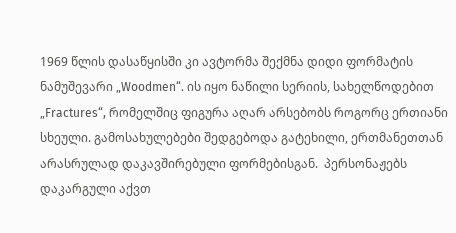1969 წლის დასაწყისში კი ავტორმა შექმნა დიდი ფორმატის ნამუშევარი „Woodmen“. ის იყო ნაწილი სერიის, სახელწოდებით  „Fractures“, რომელშიც ფიგურა აღარ არსებობს როგორც ერთიანი სხეული. გამოსახულებები შედგებოდა გატეხილი, ერთმანეთთან არასრულად დაკავშირებული ფორმებისგან.  პერსონაჟებს დაკარგული აქვთ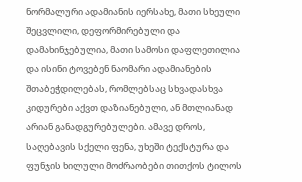ნორმალური ადამიანის იერსახე, მათი სხეული შეცვლილი, დეფორმირებული და დამახინჯებულია, მათი სამოსი დაფლეთილია და ისინი ტოვებენ ნაომარი ადამიანების შთაბეჭდილებას, რომლებსაც სხვადასხვა კიდურები აქვთ დაზიანებული, ან მთლიანად არიან განადგურებულები. ამავე დროს, საღებავის სქელი ფენა, უხეში ტექსტურა და ფუნჯის ხილული მოძრაობები თითქოს ტილოს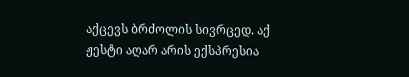აქცევს ბრძოლის სივრცედ. აქ ჟესტი აღარ არის ექსპრესია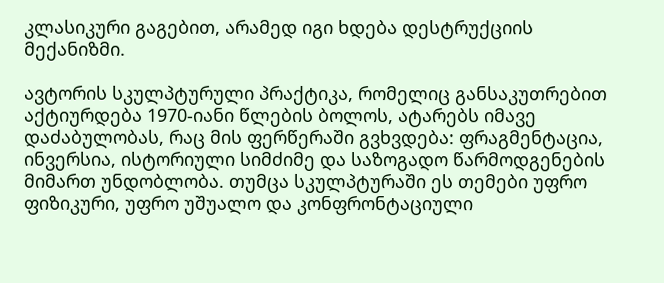კლასიკური გაგებით, არამედ იგი ხდება დესტრუქციის მექანიზმი.

ავტორის სკულპტურული პრაქტიკა, რომელიც განსაკუთრებით აქტიურდება 1970-იანი წლების ბოლოს, ატარებს იმავე დაძაბულობას, რაც მის ფერწერაში გვხვდება: ფრაგმენტაცია, ინვერსია, ისტორიული სიმძიმე და საზოგადო წარმოდგენების მიმართ უნდობლობა. თუმცა სკულპტურაში ეს თემები უფრო ფიზიკური, უფრო უშუალო და კონფრონტაციული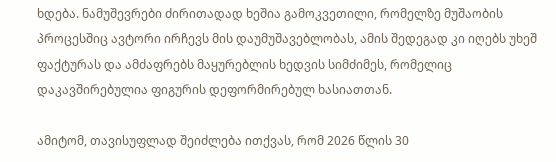ხდება. ნამუშევრები ძირითადად ხეშია გამოკვეთილი, რომელზე მუშაობის პროცესშიც ავტორი ირჩევს მის დაუმუშავებლობას, ამის შედეგად კი იღებს უხეშ ფაქტურას და ამძაფრებს მაყურებლის ხედვის სიმძიმეს, რომელიც დაკავშირებულია ფიგურის დეფორმირებულ ხასიათთან.

ამიტომ, თავისუფლად შეიძლება ითქვას, რომ 2026 წლის 30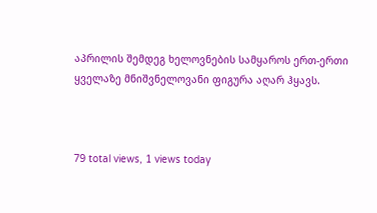აპრილის შემდეგ ხელოვნების სამყაროს ერთ-ერთი ყველაზე მნიშვნელოვანი ფიგურა აღარ ჰყავს.



79 total views, 1 views today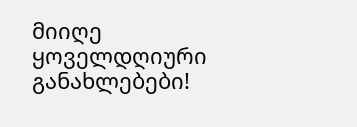მიიღე ყოველდღიური განახლებები!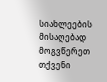სიახლეების მისაღებად მოგვწერეთ თქვენი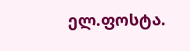ელ.ფოსტა.